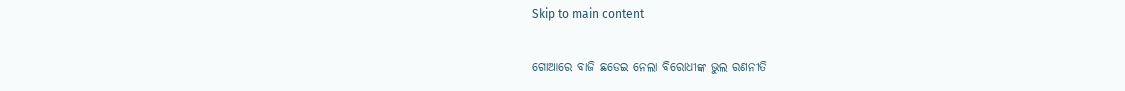Skip to main content

ଗୋଆରେ ବାଜି ଛଡେଇ ନେଲା ବିରୋଧୀଙ୍କ ଭୁଲ ରଣନୀତି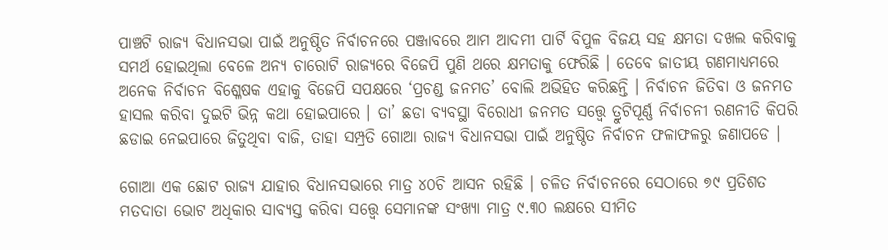ପାଞ୍ଚଟି ରାଜ୍ୟ ବିଧାନସଭା ପାଇଁ ଅନୁଷ୍ଠିତ ନିର୍ବାଚନରେ ପଞ୍ଜାବରେ ଆମ ଆଦମୀ ପାର୍ଟି ବିପୁଳ ବିଜୟ ସହ କ୍ଷମତା ଦଖଲ କରିବାକୁ ସମର୍ଥ ହୋଇଥିଲା ବେଳେ ଅନ୍ୟ ଚାରୋଟି ରାଜ୍ୟରେ ବିଜେପି ପୁଣି ଥରେ କ୍ଷମତାକୁ ଫେରିଛି । ତେବେ ଜାତୀୟ ଗଣମାଧ୍ୟମରେ ଅନେକ ନିର୍ବାଚନ ବିଶ୍ଳେଷକ ଏହାକୁ ବିଜେପି ସପକ୍ଷରେ ‘ପ୍ରଚଣ୍ଡ ଜନମତ’ ବୋଲି ଅଭିହିତ କରିଛନ୍ତି । ନିର୍ବାଚନ ଜିତିବା ଓ ଜନମତ ହାସଲ କରିବା ଦୁଇଟି ଭିନ୍ନ କଥା ହୋଇପାରେ । ତା’ ଛଡା ବ୍ୟବସ୍ଥା ବିରୋଧୀ ଜନମତ ସତ୍ତ୍ୱେ ତ୍ରୁଟିପୂର୍ଣ୍ଣ ନିର୍ବାଚନୀ ରଣନୀତି କିପରି ଛଡାଇ ନେଇପାରେ ଜିତୁଥିବା ବାଜି, ତାହା ସମ୍ପ୍ରତି ଗୋଆ ରାଜ୍ୟ ବିଧାନସଭା ପାଇଁ ଅନୁଷ୍ଠିତ ନିର୍ବାଚନ ଫଳାଫଳରୁ ଜଣାପଡେ ।

ଗୋଆ ଏକ ଛୋଟ ରାଜ୍ୟ ଯାହାର ବିଧାନସଭାରେ ମାତ୍ର ୪୦ଚି ଆସନ ରହିଛି । ଚଳିତ ନିର୍ବାଚନରେ ସେଠାରେ ୭୯ ପ୍ରତିଶତ ମତଦାତା ଭୋଟ ଅଧିକାର ସାବ୍ୟସ୍ତ କରିବା ସତ୍ତ୍ୱେ ସେମାନଙ୍କ ସଂଖ୍ୟା ମାତ୍ର ୯.୩୦ ଲକ୍ଷରେ ସୀମିତ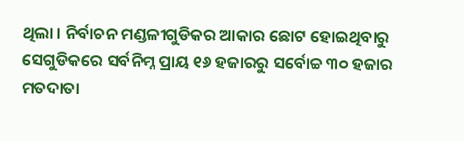ଥିଲା । ନିର୍ବାଚନ ମଣ୍ଡଳୀଗୁଡିକର ଆକାର ଛୋଟ ହୋଇଥିବାରୁ ସେଗୁଡିକରେ ସର୍ବନିମ୍ନ ପ୍ରାୟ ୧୬ ହଜାରରୁ ସର୍ବୋଚ୍ଚ ୩୦ ହଜାର ମତଦାତା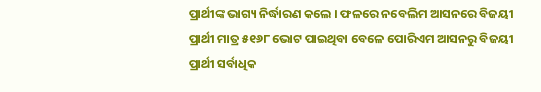ପ୍ରାର୍ଥୀଙ୍କ ଭାଗ୍ୟ ନିର୍ଦ୍ଧାରଣ କଲେ । ଫଳରେ ନବେଲିମ ଆସନରେ ବିଜୟୀ ପ୍ରାର୍ଥୀ ମାତ୍ର ୫୧୬୮ ଭୋଟ ପାଇଥିବା ବେଳେ ପୋରିଏମ ଆସନରୁ ବିଜୟୀ ପ୍ରାର୍ଥୀ ସର୍ବାଧିକ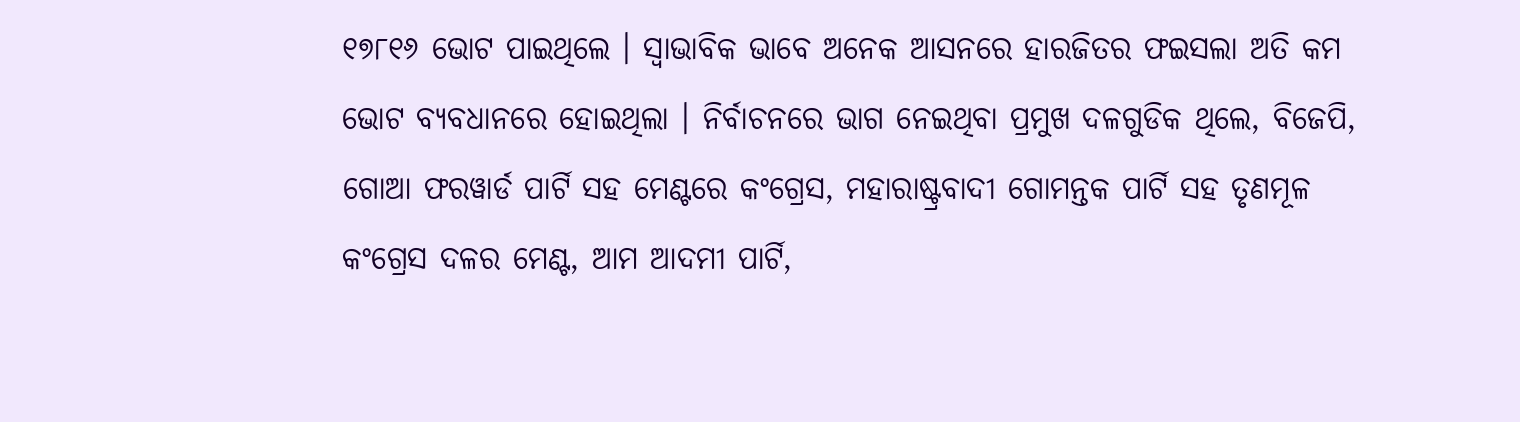୧୭୮୧୬ ଭୋଟ ପାଇଥିଲେ । ସ୍ୱାଭାବିକ ଭାବେ ଅନେକ ଆସନରେ ହାରଜିତର ଫଇସଲା ଅତି କମ ଭୋଟ ବ୍ୟବଧାନରେ ହୋଇଥିଲା । ନିର୍ବାଚନରେ ଭାଗ ନେଇଥିବା ପ୍ରମୁଖ ଦଳଗୁଡିକ ଥିଲେ, ବିଜେପି, ଗୋଆ ଫରୱାର୍ଡ ପାର୍ଟି ସହ ମେଣ୍ଟରେ କଂଗ୍ରେସ, ମହାରାଷ୍ଟ୍ରବାଦୀ ଗୋମନ୍ତକ ପାର୍ଟି ସହ ତୃଣମୂଳ କଂଗ୍ରେସ ଦଳର ମେଣ୍ଟ, ଆମ ଆଦମୀ ପାର୍ଟି,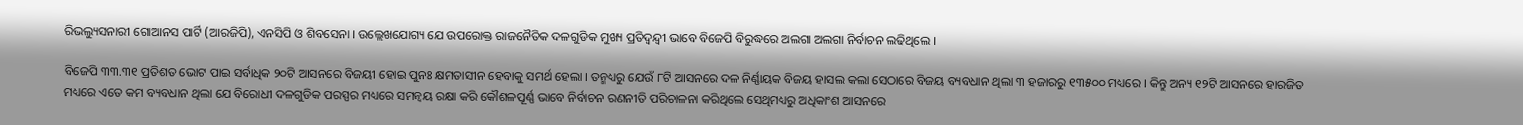ରିଭଲ୍ୟୁସନାରୀ ଗୋଆନସ ପାର୍ଟି (ଆରଜିପି), ଏନସିପି ଓ ଶିବସେନା । ଉଲ୍ଲେଖଯୋଗ୍ୟ ଯେ ଉପରୋକ୍ତ ରାଜନୈତିକ ଦଳଗୁଡିକ ମୁଖ୍ୟ ପ୍ରତିଦ୍ୱନ୍ଦ୍ୱୀ ଭାବେ ବିଜେପି ବିରୁଦ୍ଧରେ ଅଲଗା ଅଲଗା ନିର୍ବାଚନ ଲଢିଥିଲେ ।

ବିଜେପି ୩୩.୩୧ ପ୍ରତିଶତ ଭୋଟ ପାଇ ସର୍ବାଧିକ ୨୦ଟି ଆସନରେ ବିଜୟୀ ହୋଇ ପୁନଃ କ୍ଷମତାସୀନ ହେବାକୁ ସମର୍ଥ ହେଲା । ତନ୍ମଧ୍ୟରୁ ଯେଉଁ ୮ଟି ଆସନରେ ଦଳ ନିର୍ଣ୍ଣାୟକ ବିଜୟ ହାସଲ କଲା ସେଠାରେ ବିଜୟ ବ୍ୟବଧାନ ଥିଲା ୩ ହଜାରରୁ ୧୩୫୦୦ ମଧ୍ୟରେ । କିନ୍ତୁ ଅନ୍ୟ ୧୨ଟି ଆସନରେ ହାରଜିତ ମଧ୍ୟରେ ଏତେ କମ ବ୍ୟବଧାନ ଥିଲା ଯେ ବିରୋଧୀ ଦଳଗୁଡିକ ପରସ୍ପର ମଧ୍ୟରେ ସମନ୍ୱୟ ରକ୍ଷା କରି କୌଶଳପୂର୍ଣ୍ଣ ଭାବେ ନିର୍ବାଚନ ରଣନୀତି ପରିଚାଳନା କରିଥିଲେ ସେଥିମଧ୍ୟରୁ ଅଧିକାଂଶ ଆସନରେ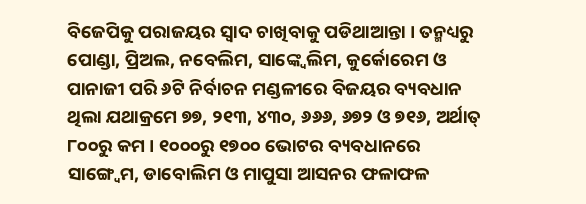ବିଜେପିକୁ ପରାଜୟର ସ୍ୱାଦ ଚାଖିବାକୁ ପଡିଥାଆନ୍ତା । ତନ୍ମଧ୍ୟରୁ ପୋଣ୍ଡା, ପ୍ରିଅଲ, ନବେଲିମ, ସାଙ୍କ୍ୱେଲିମ, କୁର୍କୋରେମ ଓ ପାନାଜୀ ପରି ୬ଟି ନିର୍ବାଚନ ମଣ୍ଡଳୀରେ ବିଜୟର ବ୍ୟବଧାନ ଥିଲା ଯଥାକ୍ରମେ ୭୭, ୨୧୩, ୪୩୦, ୬୬୬, ୬୭୨ ଓ ୭୧୬, ଅର୍ଥାତ୍ ୮୦୦ରୁ କମ । ୧୦୦୦ରୁ ୧୭୦୦ ଭୋଟର ବ୍ୟବଧାନରେ ସାଙ୍ଗ୍ୱେମ, ଡାବୋଲିମ ଓ ମାପୁସା ଆସନର ଫଳାଫଳ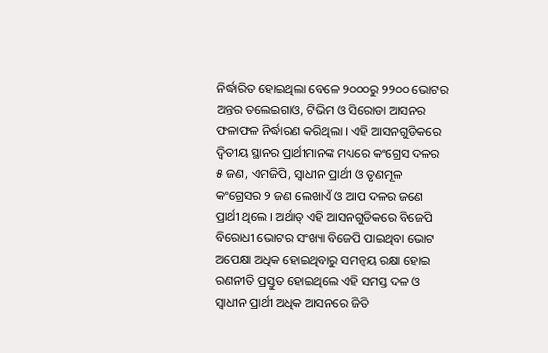ନିର୍ଦ୍ଧାରିତ ହୋଇଥିଲା ବେଳେ ୨୦୦୦ରୁ ୨୨୦୦ ଭୋଟର ଅନ୍ତର ତଲେଇଗାଓ, ଟିଭିମ ଓ ସିରୋଡା ଆସନର ଫଳାଫଳ ନିର୍ଦ୍ଧାରଣ କରିଥିଲା । ଏହି ଆସନଗୁଡିକରେ ଦ୍ୱିତୀୟ ସ୍ଥାନର ପ୍ରାର୍ଥୀମାନଙ୍କ ମଧ୍ୟରେ କଂଗ୍ରେସ ଦଳର ୫ ଜଣ, ଏମଜିପି, ସ୍ୱାଧୀନ ପ୍ରାର୍ଥୀ ଓ ତୃଣମୂଳ କଂଗ୍ରେସର ୨ ଜଣ ଲେଖାଏଁ ଓ ଆପ ଦଳର ଜଣେ ପ୍ରାର୍ଥୀ ଥିଲେ । ଅର୍ଥାତ୍ ଏହି ଆସନଗୁଡିକରେ ବିଜେପି ବିରୋଧୀ ଭୋଟର ସଂଖ୍ୟା ବିଜେପି ପାଇଥିବା ଭୋଟ ଅପେକ୍ଷା ଅଧିକ ହୋଇଥିବାରୁ ସମନ୍ୱୟ ରକ୍ଷା ହୋଇ ରଣନୀତି ପ୍ରସ୍ତୁତ ହୋଇଥିଲେ ଏହି ସମସ୍ତ ଦଳ ଓ ସ୍ୱାଧୀନ ପ୍ରାର୍ଥୀ ଅଧିକ ଆସନରେ ଜିତି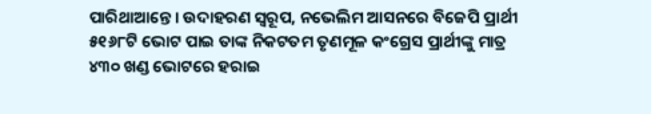ପାରିଥାଆନ୍ତେ । ଉଦାହରଣ ସ୍ୱରୂପ, ନଭେଲିମ ଆସନରେ ବିଜେପି ପ୍ରାର୍ଥୀ ୫୧୬୮ଟି ଭୋଟ ପାଇ ତାଙ୍କ ନିକଟତମ ତୃଣମୂଳ କଂଗ୍ରେସ ପ୍ରାର୍ଥୀଙ୍କୁ ମାତ୍ର ୪୩୦ ଖଣ୍ଡ ଭୋଟରେ ହରାଇ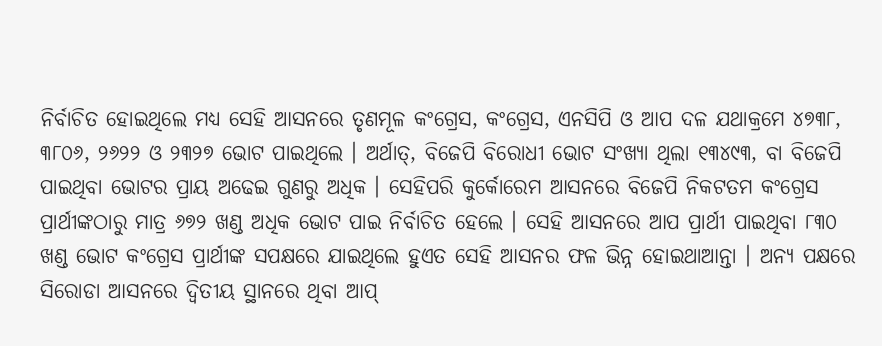ନିର୍ବାଚିତ ହୋଇଥିଲେ ମଧ୍ୟ ସେହି ଆସନରେ ତୃଣମୂଳ କଂଗ୍ରେସ, କଂଗ୍ରେସ, ଏନସିପି ଓ ଆପ ଦଳ ଯଥାକ୍ରମେ ୪୭୩୮, ୩୮୦୬, ୨୬୨୨ ଓ ୨୩୨୭ ଭୋଟ ପାଇଥିଲେ । ଅର୍ଥାତ୍, ବିଜେପି ବିରୋଧୀ ଭୋଟ ସଂଖ୍ୟା ଥିଲା ୧୩୪୯୩, ବା ବିଜେପି ପାଇଥିବା ଭୋଟର ପ୍ରାୟ ଅଢେଇ ଗୁଣରୁ ଅଧିକ । ସେହିପରି କୁର୍କୋରେମ ଆସନରେ ବିଜେପି ନିକଟତମ କଂଗ୍ରେସ ପ୍ରାର୍ଥୀଙ୍କଠାରୁ ମାତ୍ର ୬୭୨ ଖଣ୍ଡ ଅଧିକ ଭୋଟ ପାଇ ନିର୍ବାଚିତ ହେଲେ । ସେହି ଆସନରେ ଆପ ପ୍ରାର୍ଥୀ ପାଇଥିବା ୮୩୦ ଖଣ୍ଡ ଭୋଟ କଂଗ୍ରେସ ପ୍ରାର୍ଥୀଙ୍କ ସପକ୍ଷରେ ଯାଇଥିଲେ ହୁଏତ ସେହି ଆସନର ଫଳ ଭିନ୍ନ ହୋଇଥାଆନ୍ତା । ଅନ୍ୟ ପକ୍ଷରେ ସିରୋଡା ଆସନରେ ଦ୍ୱିତୀୟ ସ୍ଥାନରେ ଥିବା ଆପ୍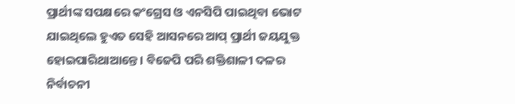ପ୍ରାର୍ଥୀଙ୍କ ସପକ୍ଷରେ କଂଗ୍ରେସ ଓ ଏନସିପି ପାଇଥିବା ଭୋଟ ଯାଇଥିଲେ ହୁଏତ ସେହି ଆସନରେ ଆପ୍ ପ୍ରାର୍ଥୀ ଜୟଯୁକ୍ତ ହୋଇପାରିଥାଆନ୍ତେ । ବିଜେପି ପରି ଶକ୍ତିଶାଳୀ ଦଳର ନିର୍ବାଚନୀ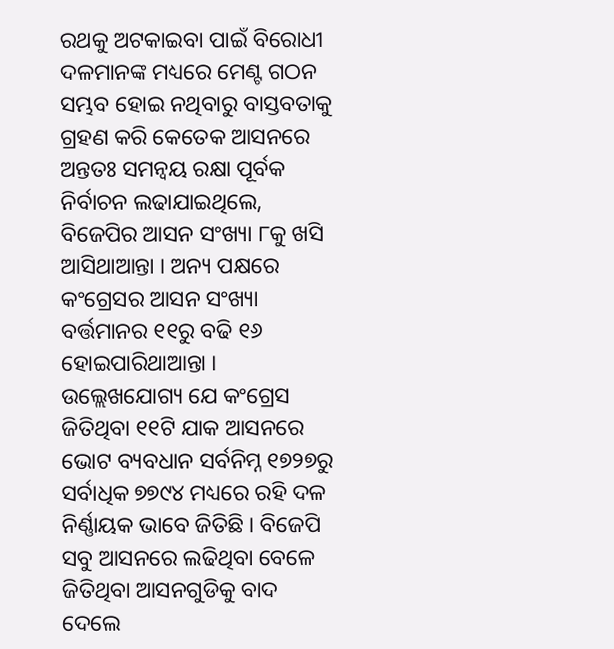ରଥକୁ ଅଟକାଇବା ପାଇଁ ବିରୋଧୀ ଦଳମାନଙ୍କ ମଧ୍ୟରେ ମେଣ୍ଟ ଗଠନ ସମ୍ଭବ ହୋଇ ନଥିବାରୁ ବାସ୍ତବତାକୁ ଗ୍ରହଣ କରି କେତେକ ଆସନରେ ଅନ୍ତତଃ ସମନ୍ୱୟ ରକ୍ଷା ପୂର୍ବକ ନିର୍ବାଚନ ଲଢାଯାଇଥିଲେ, ବିଜେପିର ଆସନ ସଂଖ୍ୟା ୮କୁ ଖସି ଆସିଥାଆନ୍ତା । ଅନ୍ୟ ପକ୍ଷରେ କଂଗ୍ରେସର ଆସନ ସଂଖ୍ୟା ବର୍ତ୍ତମାନର ୧୧ରୁ ବଢି ୧୬ ହୋଇପାରିଥାଆନ୍ତା । ଉଲ୍ଲେଖଯୋଗ୍ୟ ଯେ କଂଗ୍ରେସ ଜିତିଥିବା ୧୧ଟି ଯାକ ଆସନରେ ଭୋଟ ବ୍ୟବଧାନ ସର୍ବନିମ୍ନ ୧୭୨୭ରୁ ସର୍ବାଧିକ ୭୭୯୪ ମଧ୍ୟରେ ରହି ଦଳ ନିର୍ଣ୍ଣାୟକ ଭାବେ ଜିତିଛି । ବିଜେପି ସବୁ ଆସନରେ ଲଢିଥିବା ବେଳେ ଜିତିଥିବା ଆସନଗୁଡିକୁ ବାଦ ଦେଲେ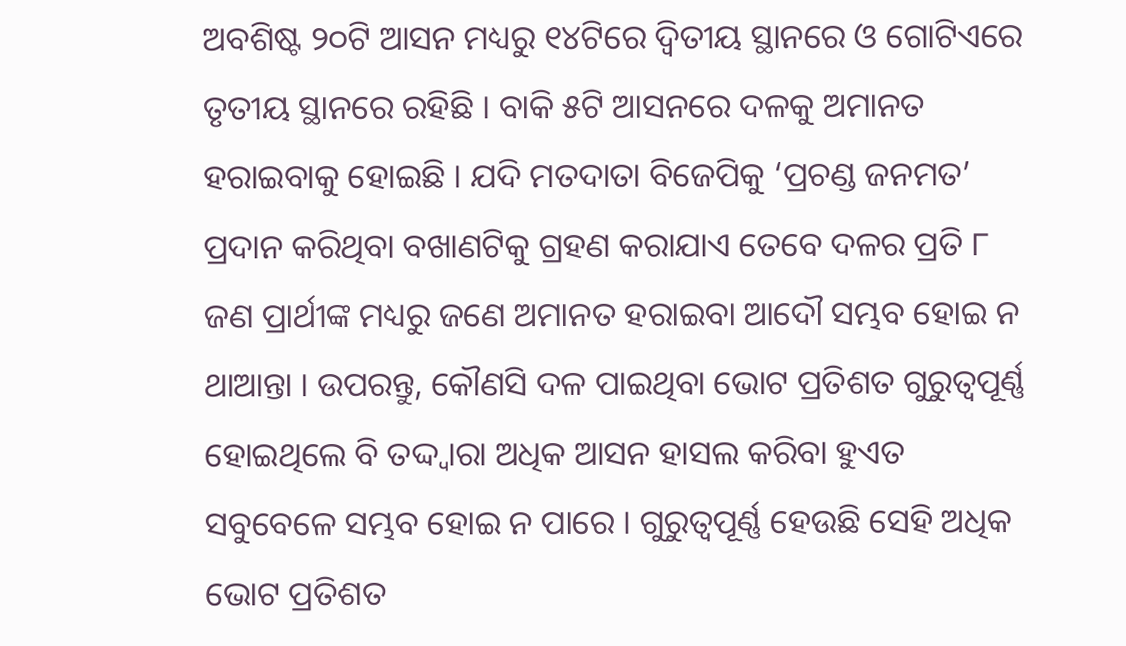ଅବଶିଷ୍ଟ ୨୦ଟି ଆସନ ମଧ୍ୟରୁ ୧୪ଟିରେ ଦ୍ୱିତୀୟ ସ୍ଥାନରେ ଓ ଗୋଟିଏରେ ତୃତୀୟ ସ୍ଥାନରେ ରହିଛି । ବାକି ୫ଟି ଆସନରେ ଦଳକୁ ଅମାନତ ହରାଇବାକୁ ହୋଇଛି । ଯଦି ମତଦାତା ବିଜେପିକୁ ‘ପ୍ରଚଣ୍ଡ ଜନମତ’ ପ୍ରଦାନ କରିଥିବା ବଖାଣଟିକୁ ଗ୍ରହଣ କରାଯାଏ ତେବେ ଦଳର ପ୍ରତି ୮ ଜଣ ପ୍ରାର୍ଥୀଙ୍କ ମଧ୍ୟରୁ ଜଣେ ଅମାନତ ହରାଇବା ଆଦୌ ସମ୍ଭବ ହୋଇ ନ ଥାଆନ୍ତା । ଉପରନ୍ତୁ, କୌଣସି ଦଳ ପାଇଥିବା ଭୋଟ ପ୍ରତିଶତ ଗୁରୁତ୍ୱପୂର୍ଣ୍ଣ ହୋଇଥିଲେ ବି ତଦ୍ଦ୍ୱାରା ଅଧିକ ଆସନ ହାସଲ କରିବା ହୁଏତ ସବୁବେଳେ ସମ୍ଭବ ହୋଇ ନ ପାରେ । ଗୁରୁତ୍ୱପୂର୍ଣ୍ଣ ହେଉଛି ସେହି ଅଧିକ ଭୋଟ ପ୍ରତିଶତ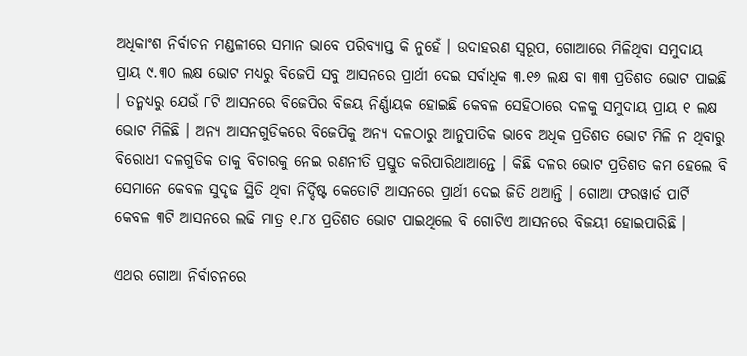ଅଧିକାଂଶ ନିର୍ବାଚନ ମଣ୍ଡଳୀରେ ସମାନ ଭାବେ ପରିବ୍ୟାପ୍ତ କି ନୁହେଁ । ଉଦାହରଣ ସ୍ୱରୂପ, ଗୋଆରେ ମିଳିଥିବା ସମୁଦାୟ ପ୍ରାୟ ୯.୩୦ ଲକ୍ଷ ଭୋଟ ମଧ୍ୟରୁ ବିଜେପି ସବୁ ଆସନରେ ପ୍ରାର୍ଥୀ ଦେଇ ସର୍ବାଧିକ ୩.୧୬ ଲକ୍ଷ ବା ୩୩ ପ୍ରତିଶତ ଭୋଟ ପାଇଛି । ତନ୍ମଧ୍ୟରୁ ଯେଉଁ ୮ଟି ଆସନରେ ବିଜେପିର ବିଜୟ ନିର୍ଣ୍ଣାୟକ ହୋଇଛି କେବଳ ସେହିଠାରେ ଦଳକୁ ସମୁଦାୟ ପ୍ରାୟ ୧ ଲକ୍ଷ ଭୋଟ ମିଳିଛି । ଅନ୍ୟ ଆସନଗୁଡିକରେ ବିଜେପିକୁ ଅନ୍ୟ ଦଳଠାରୁ ଆନୁପାତିକ ଭାବେ ଅଧିକ ପ୍ରତିଶତ ଭୋଟ ମିଳି ନ ଥିବାରୁ ବିରୋଧୀ ଦଳଗୁଡିକ ତାକୁ ବିଚାରକୁ ନେଇ ରଣନୀତି ପ୍ରସ୍ତୁତ କରିପାରିଥାଆନ୍ତେ । କିଛି ଦଳର ଭୋଟ ପ୍ରତିଶତ କମ ହେଲେ ବି ସେମାନେ କେବଳ ସୁଦୃଢ ସ୍ଥିତି ଥିବା ନିର୍ଦ୍ଦିଷ୍ଟ କେତୋଟି ଆସନରେ ପ୍ରାର୍ଥୀ ଦେଇ ଜିତି ଥଆନ୍ତି । ଗୋଆ ଫରୱାର୍ଡ ପାର୍ଟି କେବଳ ୩ଟି ଆସନରେ ଲଢି ମାତ୍ର ୧.୮୪ ପ୍ରତିଶତ ଭୋଟ ପାଇଥିଲେ ବି ଗୋଟିଏ ଆସନରେ ବିଜୟୀ ହୋଇପାରିଛି ।

ଏଥର ଗୋଆ ନିର୍ବାଚନରେ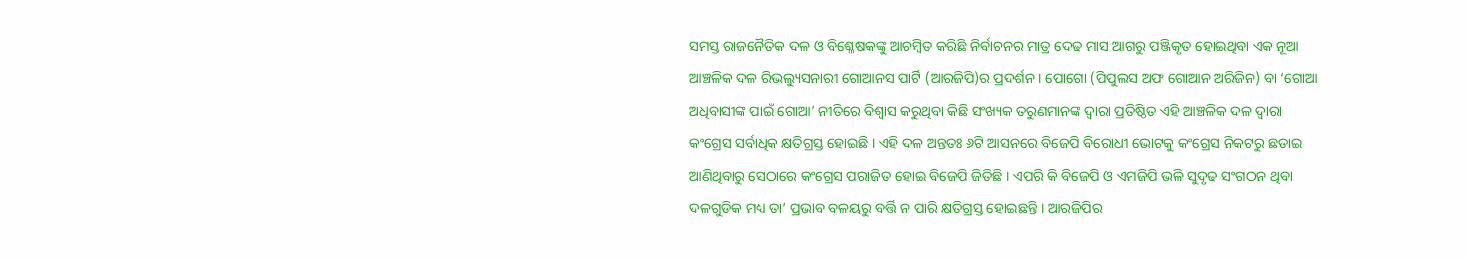ସମସ୍ତ ରାଜନୈତିକ ଦଳ ଓ ବିଶ୍ଳେଷକଙ୍କୁ ଆଚମ୍ୱିତ କରିଛି ନିର୍ବାଚନର ମାତ୍ର ଦେଢ ମାସ ଆଗରୁ ପଞ୍ଜିକୃତ ହୋଇଥିବା ଏକ ନୂଆ ଆଞ୍ଚଳିକ ଦଳ ରିଭଲ୍ୟୁସନାରୀ ଗୋଆନସ ପାର୍ଟି (ଆରଜିପି)ର ପ୍ରଦର୍ଶନ । ପୋଗୋ (ପିପୁଲସ ଅଫ ଗୋଆନ ଅରିଜିନ) ବା ‘ଗୋଆ ଅଧିବାସୀଙ୍କ ପାଇଁ ଗୋଆ’ ନୀତିରେ ବିଶ୍ୱାସ କରୁଥିବା କିଛି ସଂଖ୍ୟକ ତରୁଣମାନଙ୍କ ଦ୍ୱାରା ପ୍ରତିଷ୍ଠିତ ଏହି ଆଞ୍ଚଳିକ ଦଳ ଦ୍ୱାରା କଂଗ୍ରେସ ସର୍ବାଧିକ କ୍ଷତିଗ୍ରସ୍ତ ହୋଇଛି । ଏହି ଦଳ ଅନ୍ତତଃ ୬ଟି ଆସନରେ ବିଜେପି ବିରୋଧୀ ଭୋଟକୁ କଂଗ୍ରେସ ନିକଟରୁ ଛଡାଇ ଆଣିଥିବାରୁ ସେଠାରେ କଂଗ୍ରେସ ପରାଜିତ ହୋଇ ବିଜେପି ଜିତିଛି । ଏପରି କି ବିଜେପି ଓ ଏମଜିପି ଭଳି ସୁଦୃଢ ସଂଗଠନ ଥିବା ଦଳଗୁଡିକ ମଧ୍ୟ ତା’ ପ୍ରଭାବ ବଳୟରୁ ବର୍ତ୍ତି ନ ପାରି କ୍ଷତିଗ୍ରସ୍ତ ହୋଇଛନ୍ତି । ଆରଜିପିର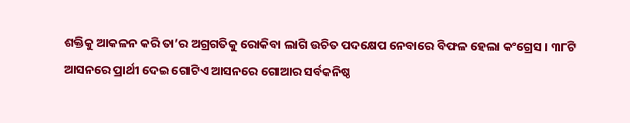ଶକ୍ତିକୁ ଆକଳନ କରି ତା’ର ଅଗ୍ରଗତିକୁ ରୋକିବା ଲାଗି ଉଚିତ ପଦକ୍ଷେପ ନେବାରେ ବିଫଳ ହେଲା କଂଗ୍ରେସ । ୩୮ଟି ଆସନରେ ପ୍ରାର୍ଥୀ ଦେଇ ଗୋଟିଏ ଆସନରେ ଗୋଆର ସର୍ବକନିଷ୍ଠ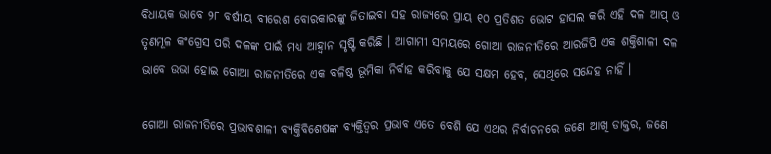ବିଧାୟକ ଭାବେ ୨୮ ବର୍ଷୀୟ ବୀରେଶ ବୋରକାରଙ୍କୁ ଜିତାଇବା ସହ ରାଜ୍ୟରେ ପ୍ରାୟ ୧୦ ପ୍ରତିଶତ ଭୋଟ ହାସଲ କରି ଏହି ଦଳ ଆପ୍ ଓ ତୃଣମୂଳ କଂଗ୍ରେସ ପରି ଦଳଙ୍କ ପାଇଁ ମଧ୍ୟ ଆହ୍ୱାନ ସୃଷ୍ଟି କରିଛି । ଆଗାମୀ ସମୟରେ ଗୋଆ ରାଜନୀତିରେ ଆରଜିପି ଏକ ଶକ୍ତିଶାଳୀ ଦଳ ଭାବେ ଉଭା ହୋଇ ଗୋଆ ରାଜନୀତିରେ ଏକ ବଳିଷ୍ଠ ଭୂମିକା ନିର୍ବାହ କରିବାକୁ ଯେ ସକ୍ଷମ ହେବ, ସେଥିରେ ସନ୍ଦେହ ନାହିଁ ।

ଗୋଆ ରାଜନୀତିରେ ପ୍ରଭାବଶାଳୀ ବ୍ୟକ୍ତିବିଶେଷଙ୍କ ବ୍ୟକ୍ତିତ୍ୱର ପ୍ରଭାବ ଏତେ ବେଶି ଯେ ଏଥର ନିର୍ବାଚନରେ ଜଣେ ଆଖି ଡାକ୍ତର, ଜଣେ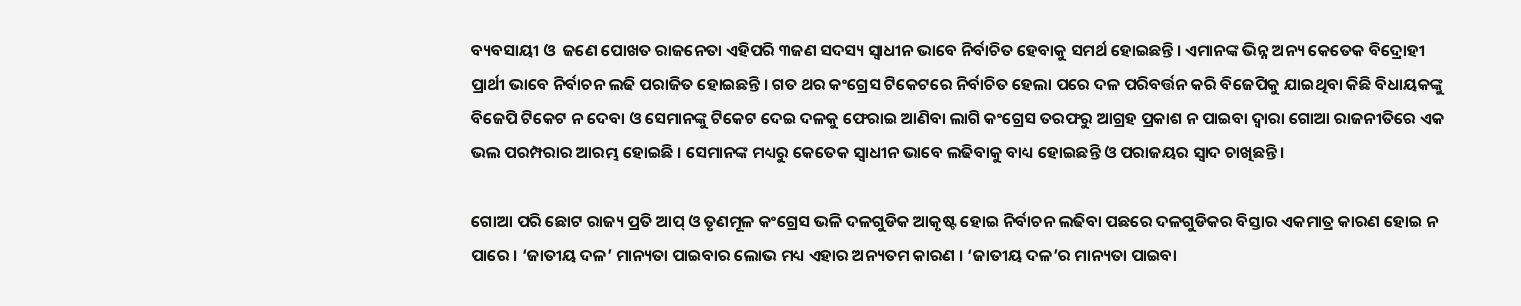ବ୍ୟବସାୟୀ ଓ  ଜଣେ ପୋଖତ ରାଜନେତା ଏହିପରି ୩ଜଣ ସଦସ୍ୟ ସ୍ୱାଧୀନ ଭାବେ ନିର୍ବାଚିତ ହେବାକୁ ସମର୍ଥ ହୋଇଛନ୍ତି । ଏମାନଙ୍କ ଭିନ୍ନ ଅନ୍ୟ କେତେକ ବିଦ୍ରୋହୀ ପ୍ରାର୍ଥୀ ଭାବେ ନିର୍ବାଚନ ଲଢି ପରାଜିତ ହୋଇଛନ୍ତି । ଗତ ଥର କଂଗ୍ରେସ ଟିକେଟରେ ନିର୍ବାଚିତ ହେଲା ପରେ ଦଳ ପରିବର୍ତ୍ତନ କରି ବିଜେପିକୁ ଯାଇଥିବା କିଛି ବିଧାୟକଙ୍କୁ ବିଜେପି ଟିକେଟ ନ ଦେବା ଓ ସେମାନଙ୍କୁ ଟିକେଟ ଦେଇ ଦଳକୁ ଫେରାଇ ଆଣିବା ଲାଗି କଂଗ୍ରେସ ତରଫରୁ ଆଗ୍ରହ ପ୍ରକାଶ ନ ପାଇବା ଦ୍ୱାରା ଗୋଆ ରାଜନୀତିରେ ଏକ ଭଲ ପରମ୍ପରାର ଆରମ୍ଭ ହୋଇଛି । ସେମାନଙ୍କ ମଧ୍ୟରୁ କେତେକ ସ୍ୱାଧୀନ ଭାବେ ଲଢିବାକୁ ବାଧ୍ୟ ହୋଇଛନ୍ତି ଓ ପରାଜୟର ସ୍ୱାଦ ଚାଖିଛନ୍ତି ।

ଗୋଆ ପରି ଛୋଟ ରାଜ୍ୟ ପ୍ରତି ଆପ୍ ଓ ତୃଣମୂଳ କଂଗ୍ରେସ ଭଳି ଦଳଗୁଡିକ ଆକୃଷ୍ଟ ହୋଇ ନିର୍ବାଚନ ଲଢିବା ପଛରେ ଦଳଗୁଡିକର ବିସ୍ତାର ଏକମାତ୍ର କାରଣ ହୋଇ ନ ପାରେ । ‘ଜାତୀୟ ଦଳ’ ମାନ୍ୟତା ପାଇବାର ଲୋଭ ମଧ୍ୟ ଏହାର ଅନ୍ୟତମ କାରଣ । ‘ଜାତୀୟ ଦଳ’ର ମାନ୍ୟତା ପାଇବା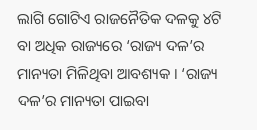ଲାଗି ଗୋଟିଏ ରାଜନୈତିକ ଦଳକୁ ୪ଟି ବା ଅଧିକ ରାଜ୍ୟରେ ‘ରାଜ୍ୟ ଦଳ’ର ମାନ୍ୟତା ମିଳିଥିବା ଆବଶ୍ୟକ । ‘ରାଜ୍ୟ ଦଳ’ର ମାନ୍ୟତା ପାଇବା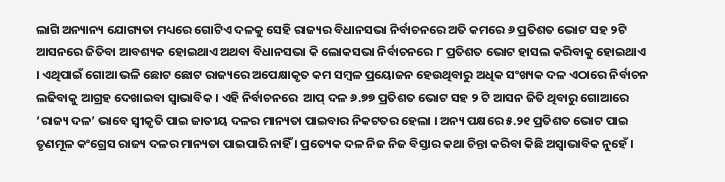ଲାଗି ଅନ୍ୟାନ୍ୟ ଯୋଗ୍ୟତା ମଧ୍ୟରେ ଗୋଟିଏ ଦଳକୁ ସେହି ରାଜ୍ୟର ବିଧାନସଭା ନିର୍ବାଚନରେ ଅତି କମରେ ୬ ପ୍ରତିଶତ ଭୋଟ ସହ ୨ଟି ଆସନରେ ଜିତିବା ଆବଶ୍ୟକ ହୋଇଥାଏ ଅଥବା ବିଧାନସଭା କି ଲୋକସଭା ନିର୍ବାଚନରେ ୮ ପ୍ରତିଶତ ଭୋଟ ହାସଲ କରିବାକୁ ହୋଇଥାଏ । ଏଥିପାଇଁ ଗୋଆ ଭଳି ଛୋଟ ଛୋଟ ରାଜ୍ୟରେ ଅପେକ୍ଷାକୃତ କମ ସମ୍ୱଳ ପ୍ରୟୋଜନ ହେଉଥିବାରୁ ଅଧିକ ସଂଖ୍ୟକ ଦଳ ଏଠାରେ ନିର୍ବାଚନ ଲଢିବାକୁ ଆଗ୍ରହ ଦେଖାଇବା ସ୍ୱାଭାବିକ । ଏହି ନିର୍ବାଚନରେ  ଆପ୍ ଦଳ ୬.୭୭ ପ୍ରତିଶତ ଭୋଟ ସହ ୨ ଟି ଆସନ ଜିତି ଥିବାରୁ ଗୋଆରେ ‘ରାଜ୍ୟ ଦଳ’ ଭାବେ ସ୍ୱୀକୃତି ପାଇ ଜାତୀୟ ଦଳର ମାନ୍ୟତା ପାଇବାର ନିକଟତର ହେଲା । ଅନ୍ୟ ପକ୍ଷରେ ୫.୨୧ ପ୍ରତିଶତ ଭୋଟ ପାଇ ତୃଣମୂଳ କଂଗ୍ରେସ ରାଜ୍ୟ ଦଳର ମାନ୍ୟତା ପାଇପାରି ନାହିଁ । ପ୍ରତ୍ୟେକ ଦଳ ନିଜ ନିଜ ବିସ୍ତାର କଥା ଚିନ୍ତା କରିବା କିଛି ଅସ୍ୱାଭାବିକ ନୁହେଁ ।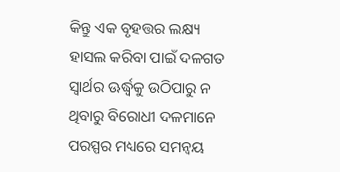କିନ୍ତୁ ଏକ ବୃହତ୍ତର ଲକ୍ଷ୍ୟ ହାସଲ କରିବା ପାଇଁ ଦଳଗତ ସ୍ୱାର୍ଥର ଊର୍ଦ୍ଧ୍ୱକୁ ଉଠିପାରୁ ନ ଥିବାରୁ ବିରୋଧୀ ଦଳମାନେ ପରସ୍ପର ମଧ୍ୟରେ ସମନ୍ୱୟ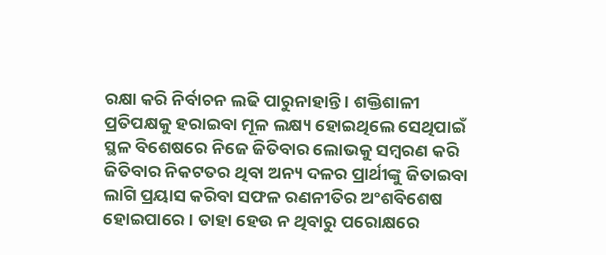ରକ୍ଷା କରି ନିର୍ବାଚନ ଲଢି ପାରୁନାହାନ୍ତି । ଶକ୍ତିଶାଳୀ ପ୍ରତିପକ୍ଷକୁ ହରାଇବା ମୂଳ ଲକ୍ଷ୍ୟ ହୋଇଥିଲେ ସେଥିପାଇଁ ସ୍ଥଳ ବିଶେଷରେ ନିଜେ ଜିତିବାର ଲୋଭକୁ ସମ୍ୱରଣ କରି ଜିତିବାର ନିକଟତର ଥିବା ଅନ୍ୟ ଦଳର ପ୍ରାର୍ଥୀଙ୍କୁ ଜିତାଇବା ଲାଗି ପ୍ରୟାସ କରିବା ସଫଳ ରଣନୀତିର ଅଂଶବିଶେଷ ହୋଇପାରେ । ତାହା ହେଉ ନ ଥିବାରୁ ପରୋକ୍ଷରେ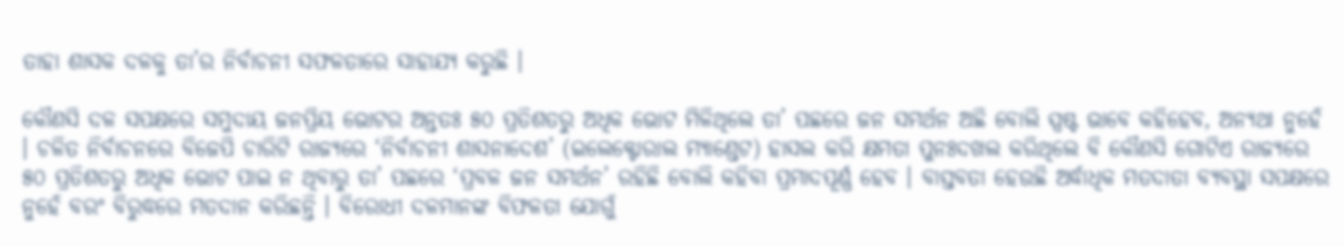ତାହା ଶାସକ ଦଳକୁ ତା’ର ନିର୍ବାଚନୀ ସଫଳତାରେ ସାହାଯ୍ୟ କରୁଛି ।

କୌଣସି ଦଳ ସପକ୍ଷରେ ସମୁଦାୟ ଜନପ୍ରିୟ ଭୋଟର ଅନ୍ତତଃ ୫୦ ପ୍ରତିଶତରୁ ଅଧିକ ଭୋଟ ମିଳିଥିଲେ ତା’ ପଛରେ ଜନ ସମର୍ଥନ ଅଛି ବୋଲି ସ୍ପଷ୍ଟ ଭାବେ କହିହେବ, ଅନ୍ୟଥା ନୁହେଁ । ଚଳିତ ନିର୍ବାଚନରେ ବିଜେପି ଚାରିଟି ରାଜ୍ୟରେ ‘ନିର୍ବାଚନୀ ଶାସନାଦେଶ’ (ଇଲେକ୍ଟୋରାଲ ମ୍ୟାଣ୍ଡେଟ) ହାସଲ କରି କ୍ଷମତା ପୁନଃଦଖଲ କରିଥିଲେ ବି କୌଣସି ଗୋଟିଏ ରାଜ୍ୟରେ ୫୦ ପ୍ରତିଶତରୁ ଅଧିକ ଭୋଟ ପାଇ ନ ଥିବାରୁ ତା’ ପଛରେ ‘ପ୍ରବଳ ଜନ ସମର୍ଥନ’ ରହିଛି ବୋଲି କହିବା ପ୍ରମାଦପୂର୍ଣ୍ଣ ହେବ । ବାସ୍ତବତା ହେଉଛି ଅର୍ଦ୍ଧାଧିକ ମତଦାତା ବ୍ୟବସ୍ଥା ସପକ୍ଷରେ ନୁହେଁ ବରଂ ବିରୁଦ୍ଧରେ ମତଦାନ କରିଛନ୍ତି । ବିରୋଧୀ ଦଳମାନଙ୍କ ବିଫଳତା ଯୋଗୁଁ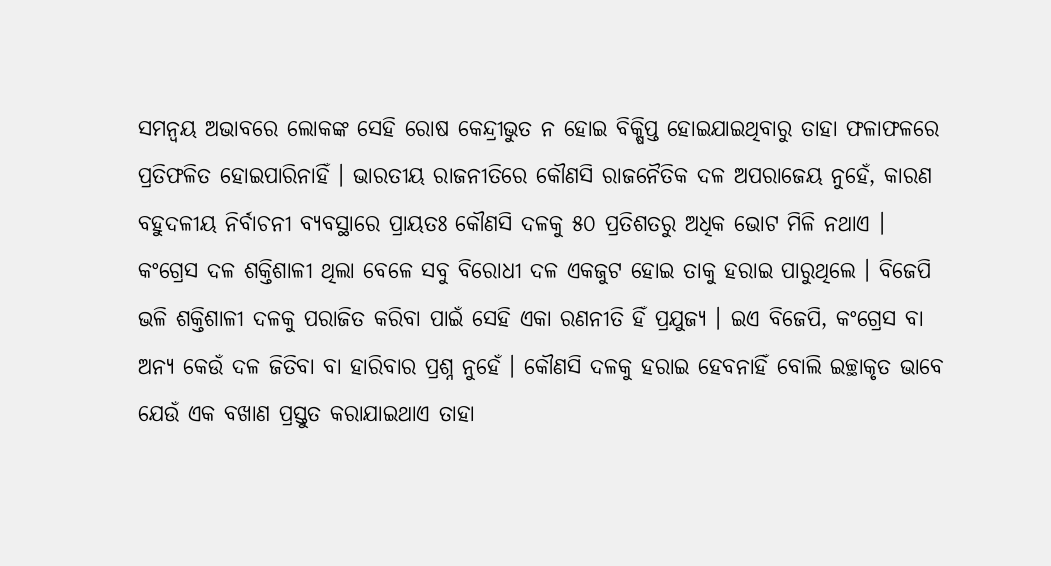ସମନ୍ୱୟ ଅଭାବରେ ଲୋକଙ୍କ ସେହି ରୋଷ କେନ୍ଦ୍ରୀଭୁତ ନ ହୋଇ ବିକ୍ଷିପ୍ତ ହୋଇଯାଇଥିବାରୁ ତାହା ଫଳାଫଳରେ ପ୍ରତିଫଳିତ ହୋଇପାରିନାହିଁ । ଭାରତୀୟ ରାଜନୀତିରେ କୌଣସି ରାଜନୈତିକ ଦଳ ଅପରାଜେୟ ନୁହେଁ, କାରଣ ବହୁଦଳୀୟ ନିର୍ବାଚନୀ ବ୍ୟବସ୍ଥାରେ ପ୍ରାୟତଃ କୌଣସି ଦଳକୁ ୫୦ ପ୍ରତିଶତରୁ ଅଧିକ ଭୋଟ ମିଳି ନଥାଏ ।  କଂଗ୍ରେସ ଦଳ ଶକ୍ତିଶାଳୀ ଥିଲା ବେଳେ ସବୁ ବିରୋଧୀ ଦଳ ଏକଜୁଟ ହୋଇ ତାକୁ ହରାଇ ପାରୁଥିଲେ । ବିଜେପି ଭଳି ଶକ୍ତିଶାଳୀ ଦଳକୁ ପରାଜିତ କରିବା ପାଇଁ ସେହି ଏକା ରଣନୀତି ହିଁ ପ୍ରଯୁଜ୍ୟ । ଇଏ ବିଜେପି, କଂଗ୍ରେସ ବା ଅନ୍ୟ କେଉଁ ଦଳ ଜିତିବା ବା ହାରିବାର ପ୍ରଶ୍ନ ନୁହେଁ । କୌଣସି ଦଳକୁ ହରାଇ ହେବନାହିଁ ବୋଲି ଇଚ୍ଛାକୃତ ଭାବେ ଯେଉଁ ଏକ ବଖାଣ ପ୍ରସ୍ତୁତ କରାଯାଇଥାଏ ତାହା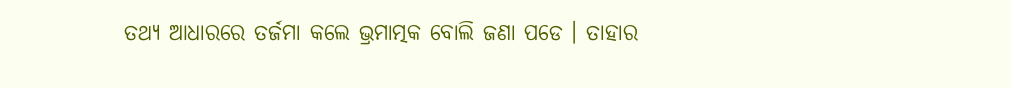ତଥ୍ୟ ଆଧାରରେ ତର୍ଜମା କଲେ ଭ୍ରମାତ୍ମକ ବୋଲି ଜଣା ପଡେ । ତାହାର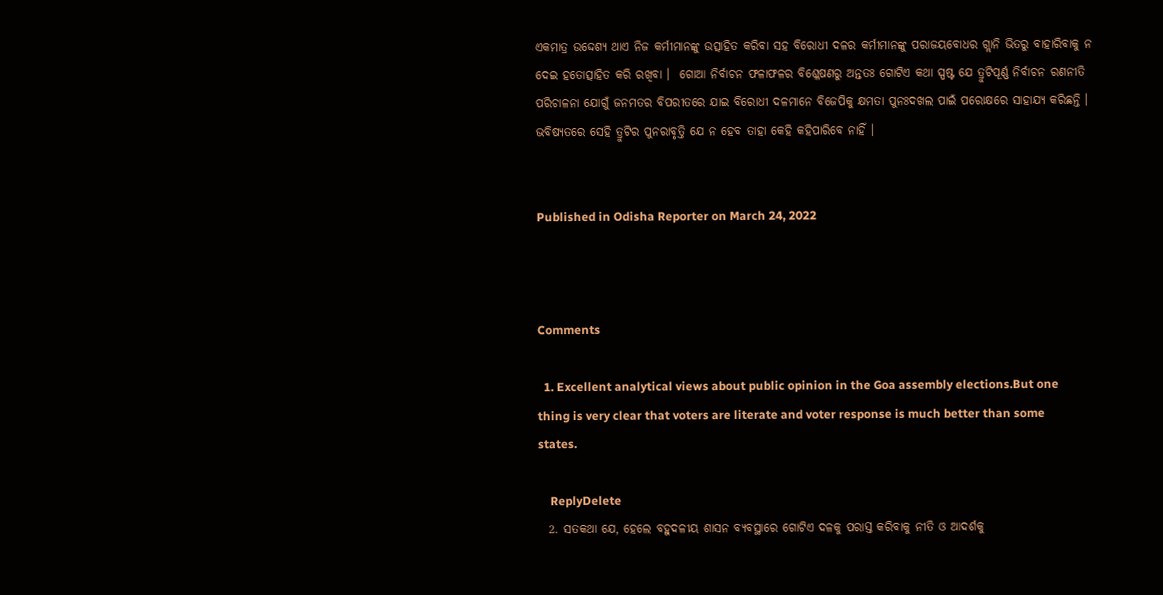ଏକମାତ୍ର ଉଦ୍ଦେଶ୍ୟ ଥାଏ ନିଜ କର୍ମୀମାନଙ୍କୁ ଉତ୍ସାହିତ କରିବା ସହ ବିରୋଧୀ ଦଳର କର୍ମୀମାନଙ୍କୁ ପରାଜୟବୋଧର ଗ୍ଲାନି ଭିତରୁ ବାହାରିବାକୁ ନ ଦେଇ ହତୋତ୍ସାହିତ କରି ରଖିବା ।  ଗୋଆ ନିର୍ବାଚନ ଫଳାଫଳର ବିଶ୍ଳେଷଣରୁ ଅନ୍ତତଃ ଗୋଟିଏ କଥା ସ୍ପଷ୍ଟ ଯେ ତ୍ରୁଟିପୂର୍ଣ୍ଣ ନିର୍ବାଚନ ରଣନୀତି ପରିଚାଳନା ଯୋଗୁଁ ଜନମତର ବିପରୀତରେ ଯାଇ ବିରୋଧୀ ଦଳମାନେ ବିଜେପିକୁ କ୍ଷମତା ପୁନଃଦଖଲ ପାଇଁ ପରୋକ୍ଷରେ ସାହାଯ୍ୟ କରିଛନ୍ତି । ଭବିଷ୍ୟତରେ ସେହି ତ୍ରୁଟିର ପୁନରାବୃତ୍ତି ଯେ ନ ହେବ ତାହା କେହି କହିପାରିବେ ନାହିଁ ।


Published in Odisha Reporter on March 24, 2022



Comments

  1. Excellent analytical views about public opinion in the Goa assembly elections.But one thing is very clear that voters are literate and voter response is much better than some states.

    ReplyDelete
  2. ସତକଥା ଯେ, ହେଲେ ବହୁଦଳୀୟ ଶାସନ ବ୍ଯବସ୍ଥାରେ ଗୋଟିଏ ଦଳକୁ ପରାସ୍ତ କରିବାକୁ ନୀତି ଓ ଆଦର୍ଶକୁ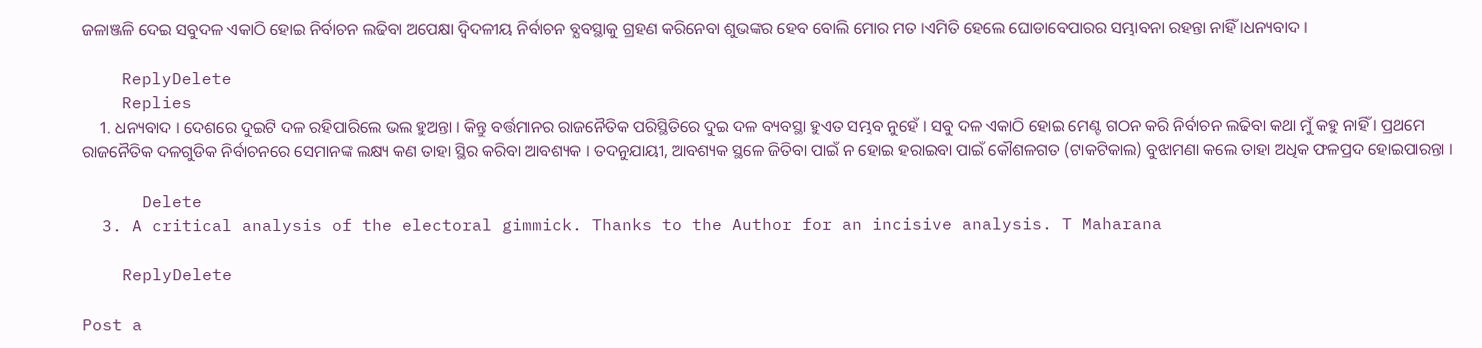ଜଳାଞ୍ଜଳି ଦେଇ ସବୁଦଳ ଏକାଠି ହୋଇ ନିର୍ବାଚନ ଲଢିବା ଅପେକ୍ଷା ଦ୍ବିଦଳୀୟ ନିର୍ବାଚନ ବ୍ଯବସ୍ଥାକୁ ଗ୍ରହଣ କରିନେବା ଶୁଭଙ୍କର ହେବ ବୋଲି ମୋର ମତ ।ଏମିତି ହେଲେ ଘୋଡାବେପାରର ସମ୍ଭାବନା ରହନ୍ତା ନାହିଁ ।ଧନ୍ୟବାଦ ।

    ReplyDelete
    Replies
    1. ଧନ୍ୟବାଦ । ଦେଶରେ ଦୁଇଟି ଦଳ ରହିପାରିଲେ ଭଲ ହୁଅନ୍ତା । କିନ୍ତୁ ବର୍ତ୍ତମାନର ରାଜନୈତିକ ପରିସ୍ଥିତିରେ ଦୁଇ ଦଳ ବ୍ୟବସ୍ଥା ହୁଏତ ସମ୍ଭବ ନୁହେଁ । ସବୁ ଦଳ ଏକାଠି ହୋଇ ମେଣ୍ଟ ଗଠନ କରି ନିର୍ବାଚନ ଲଢିବା କଥା ମୁଁ କହୁ ନାହିଁ । ପ୍ରଥମେ ରାଜନୈତିକ ଦଳଗୁଡିକ ନିର୍ବାଚନରେ ସେମାନଙ୍କ ଲକ୍ଷ୍ୟ କଣ ତାହା ସ୍ଥିର କରିବା ଆବଶ୍ୟକ । ତଦନୁଯାୟୀ, ଆବଶ୍ୟକ ସ୍ଥଳେ ଜିତିବା ପାଇଁ ନ ହୋଇ ହରାଇବା ପାଇଁ କୌଶଳଗତ (ଟାକଟିକାଲ) ବୁଝାମଣା କଲେ ତାହା ଅଧିକ ଫଳପ୍ରଦ ହୋଇପାରନ୍ତା ।

      Delete
  3. A critical analysis of the electoral gimmick. Thanks to the Author for an incisive analysis. T Maharana

    ReplyDelete

Post a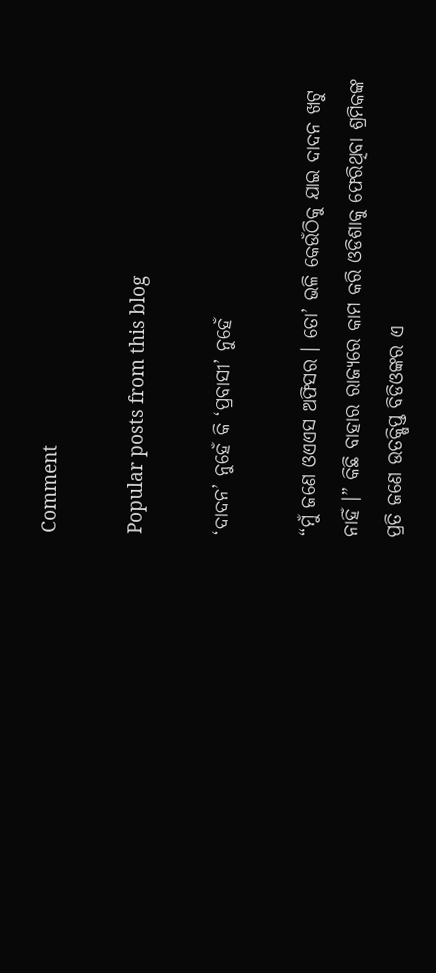Comment

Popular posts from this blog

‘ଦାଦନ’ ନୁହେଁ କି ‘ପ୍ରବାସୀ’ ନୁହେଁ

“ମୁଁ ଜଣେ ଓଏଏସ ଅଫିସର । ତୋ’ ଭଳି କେଉଁଠିକୁ ଯାଇ ଦାଦନ ଖଟୁ ନାହିଁ ।” କିଛି ବାହାର ରାଜ୍ୟରେ କାମ କରି ଓଡିଶାକୁ ଫେରିଥିବା ଶ୍ରମିକଙ୍କ ପ୍ରତି ଜଣେ ଉତକ୍ଷିପ୍ତ ବିଡିଓଙ୍କର ଏ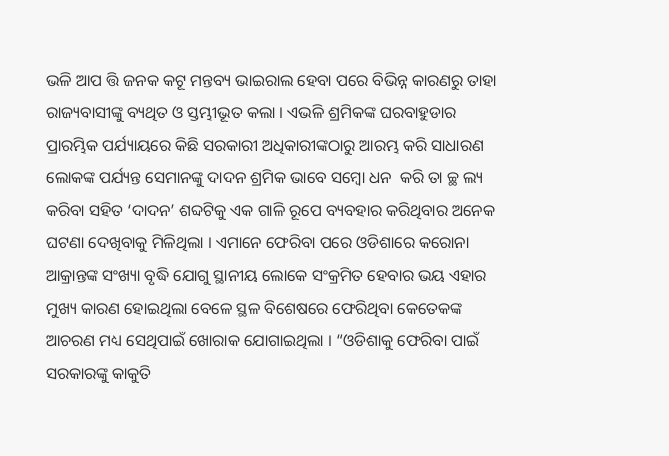ଭଳି ଆପ ତ୍ତି ଜନକ କଟୂ ମନ୍ତବ୍ୟ ଭାଇରାଲ ହେବା ପରେ ବିଭିନ୍ନ କାରଣରୁ ତାହା ରାଜ୍ୟବାସୀଙ୍କୁ ବ୍ୟଥିତ ଓ ସ୍ତମ୍ଭୀଭୂତ କଲା । ଏଭଳି ଶ୍ରମିକଙ୍କ ଘରବାହୁଡାର ପ୍ରାରମ୍ଭିକ ପର୍ଯ୍ୟାୟରେ କିଛି ସରକାରୀ ଅଧିକାରୀଙ୍କଠାରୁ ଆରମ୍ଭ କରି ସାଧାରଣ ଲୋକଙ୍କ ପର୍ଯ୍ୟନ୍ତ ସେମାନଙ୍କୁ ଦାଦନ ଶ୍ରମିକ ଭାବେ ସମ୍ବୋ ଧନ  କରି ତା ଚ୍ଛ ଲ୍ୟ କରିବା ସହିତ ‘ଦାଦନ’ ଶବ୍ଦଟିକୁ ଏକ ଗାଳି ରୂପେ ବ୍ୟବହାର କରିଥିବାର ଅନେକ ଘଟଣା ଦେଖିବାକୁ ମିଳିଥିଲା । ଏମାନେ ଫେରିବା ପରେ ଓଡିଶାରେ କରୋନା ଆକ୍ରାନ୍ତଙ୍କ ସଂଖ୍ୟା ବୃଦ୍ଧି ଯୋଗୁ ସ୍ଥାନୀୟ ଲୋକେ ସଂକ୍ରମିତ ହେବାର ଭୟ ଏହାର ମୁଖ୍ୟ କାରଣ ହୋଇଥିଲା ବେଳେ ସ୍ଥଳ ବିଶେଷରେ ଫେରିଥିବା କେତେକଙ୍କ ଆଚରଣ ମଧ୍ୟ ସେଥିପାଇଁ ଖୋରାକ ଯୋଗାଇଥିଲା । “ଓଡିଶାକୁ ଫେରିବା ପାଇଁ ସରକାରଙ୍କୁ କାକୁତି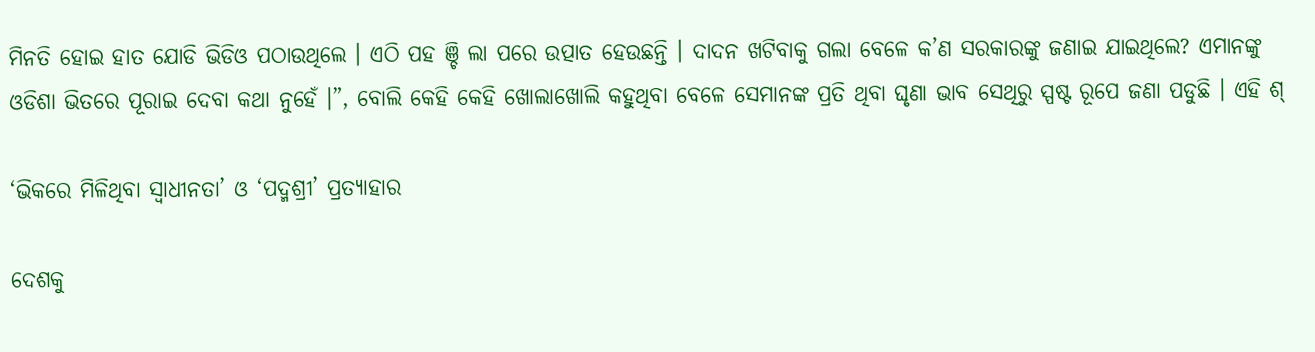ମିନତି ହୋଇ ହାତ ଯୋଡି ଭିଡିଓ ପଠାଉଥିଲେ । ଏଠି ପହ ଞ୍ଚି ଲା ପରେ ଉତ୍ପାତ ହେଉଛନ୍ତି । ଦାଦନ ଖଟିବାକୁ ଗଲା ବେଳେ କ’ଣ ସରକାରଙ୍କୁ ଜଣାଇ ଯାଇଥିଲେ? ଏମାନଙ୍କୁ ଓଡିଶା ଭିତରେ ପୂରାଇ ଦେବା କଥା ନୁହେଁ ।”, ବୋଲି କେହି କେହି ଖୋଲାଖୋଲି କହୁଥିବା ବେଳେ ସେମାନଙ୍କ ପ୍ରତି ଥିବା ଘୃଣା ଭାବ ସେଥିରୁ ସ୍ପଷ୍ଟ ରୂପେ ଜଣା ପଡୁଛି । ଏହି ଶ୍

‘ଭିକରେ ମିଳିଥିବା ସ୍ୱାଧୀନତା’ ଓ ‘ପଦ୍ମଶ୍ରୀ’ ପ୍ରତ୍ୟାହାର

ଦେଶକୁ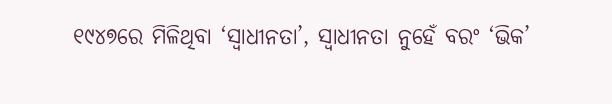୧୯୪୭ରେ ମିଳିଥିବା ‘ସ୍ୱାଧୀନତା’, ସ୍ୱାଧୀନତା ନୁହେଁ ବରଂ ‘ଭିକ’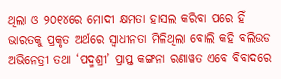ଥିଲା ଓ ୨୦୧୪ରେ ମୋଦୀ କ୍ଷମତା ହାସଲ କରିବା ପରେ ହିଁ ଭାରତକୁ ପ୍ରକୃତ ଅର୍ଥରେ ସ୍ୱାଧୀନତା ମିଳିଥିଲା ବୋଲି କହି ବଲିଉଡ ଅଭିନେତ୍ରୀ ତଥା ‘ପଦ୍ମଶ୍ରୀ’ ପ୍ରାପ୍ତ କଙ୍ଗନା ରଣାୱତ ଏବେ ବିବାଦରେ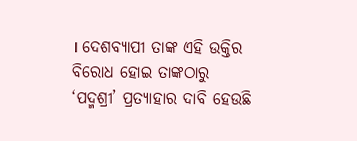। ଦେଶବ୍ୟାପୀ ତାଙ୍କ ଏହି ଉକ୍ତିର ବିରୋଧ ହୋଇ ତାଙ୍କଠାରୁ ‘ପଦ୍ମଶ୍ରୀ’ ପ୍ରତ୍ୟାହାର ଦାବି ହେଉଛି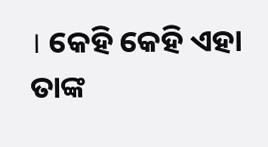। କେହି କେହି ଏହା ତାଙ୍କ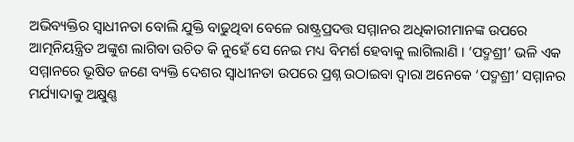ଅଭିବ୍ୟକ୍ତିର ସ୍ୱାଧୀନତା ବୋଲି ଯୁକ୍ତି ବାଢୁଥିବା ବେଳେ ରାଷ୍ଟ୍ରପ୍ରଦତ୍ତ ସମ୍ମାନର ଅଧିକାରୀମାନଙ୍କ ଉପରେ ଆତ୍ମନିୟନ୍ତ୍ରିତ ଅଙ୍କୁଶ ଲାଗିବା ଉଚିତ କି ନୁହେଁ ସେ ନେଇ ମଧ୍ୟ ବିମର୍ଶ ହେବାକୁ ଲାଗିଲାଣି । ‘ପଦ୍ମଶ୍ରୀ’ ଭଳି ଏକ ସମ୍ମାନରେ ଭୂଷିତ ଜଣେ ବ୍ୟକ୍ତି ଦେଶର ସ୍ୱାଧୀନତା ଉପରେ ପ୍ରଶ୍ନ ଉଠାଇବା ଦ୍ୱାରା ଅନେକେ ‘ପଦ୍ମଶ୍ରୀ’ ସମ୍ମାନର ମର୍ଯ୍ୟାଦାକୁ ଅକ୍ଷୁଣ୍ଣ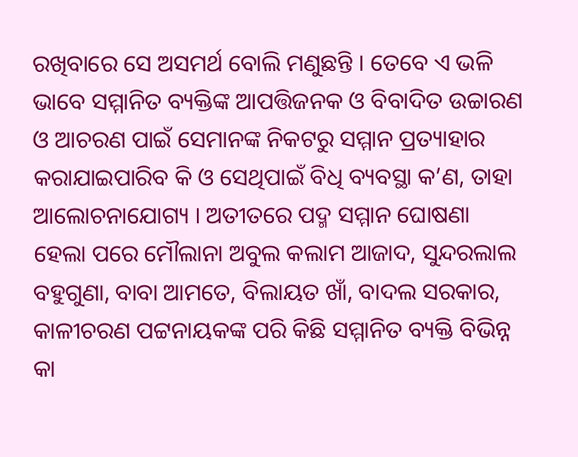ରଖିବାରେ ସେ ଅସମର୍ଥ ବୋଲି ମଣୁଛନ୍ତି । ତେବେ ଏ ଭଳି ଭାବେ ସମ୍ମାନିତ ବ୍ୟକ୍ତିଙ୍କ ଆପତ୍ତିଜନକ ଓ ବିବାଦିତ ଉଚ୍ଚାରଣ ଓ ଆଚରଣ ପାଇଁ ସେମାନଙ୍କ ନିକଟରୁ ସମ୍ମାନ ପ୍ରତ୍ୟାହାର କରାଯାଇପାରିବ କି ଓ ସେଥିପାଇଁ ବିଧି ବ୍ୟବସ୍ଥା କ’ଣ, ତାହା ଆଲୋଚନାଯୋଗ୍ୟ । ଅତୀତରେ ପଦ୍ମ ସମ୍ମାନ ଘୋଷଣା ହେଲା ପରେ ମୌଲାନା ଅବୁଲ କଲାମ ଆଜାଦ, ସୁନ୍ଦରଲାଲ ବହୁଗୁଣା, ବାବା ଆମତେ, ବିଲାୟତ ଖାଁ, ବାଦଲ ସରକାର, କାଳୀଚରଣ ପଟ୍ଟନାୟକଙ୍କ ପରି କିଛି ସମ୍ମାନିତ ବ୍ୟକ୍ତି ବିଭିନ୍ନ କା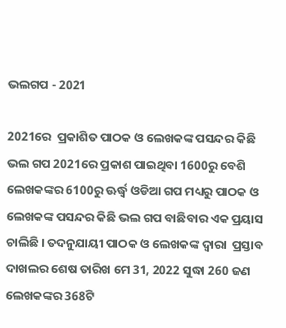ଭଲଗପ - 2021

2021ରେ  ପ୍ରକାଶିତ ପାଠକ ଓ ଲେଖକଙ୍କ ପସନ୍ଦର କିଛି ଭଲ ଗପ 2021ରେ ପ୍ରକାଶ ପାଇଥିବା 1600ରୁ ବେଶି ଲେଖକଙ୍କର 6100ରୁ ଊର୍ଦ୍ଧ୍ୱ ଓଡିଆ ଗପ ମଧ୍ୟରୁ ପାଠକ ଓ ଲେଖକଙ୍କ ପସନ୍ଦର କିଛି ଭଲ ଗପ ବାଛିବାର ଏକ ପ୍ରୟାସ ଚାଲିଛି । ତଦନୁଯାୟୀ ପାଠକ ଓ ଲେଖକଙ୍କ ଦ୍ୱାରା  ପ୍ରସ୍ତାବ ଦାଖଲର ଶେଷ ତାରିଖ ମେ 31, 2022 ସୁଦ୍ଧା 260 ଜଣ ଲେଖକଙ୍କର 368ଟି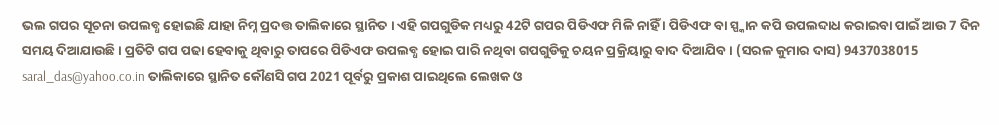ଭଲ ଗପର ସୂଚନା ଉପଲବ୍ଧ ହୋଇଛି ଯାହା ନିମ୍ନ ପ୍ରଦତ୍ତ ତାଲିକାରେ ସ୍ଥାନିତ । ଏହି ଗପଗୁଡିକ ମଧ୍ୟରୁ 42ଟି ଗପର ପିଡିଏଫ ମିଳି ନାହିଁ । ପିଡିଏଫ ବା ସ୍ପ୍କାନ କପି ଉପଲବ୍ଦାଧ କରାଇବା ପାଇଁ ଆଉ 7 ଦିନ ସମୟ ଦିଆଯାଉଛି । ପ୍ରତିଟି ଗପ ପଢା ହେବାକୁ ଥିବାରୁ ତାପରେ ପିଡିଏଫ ଉପଲବ୍ଧ ହୋଇ ପାରି ନଥିବା ଗପଗୁଡିକୁ ଚୟନ ପ୍ରକ୍ରିୟାରୁ ବାଦ ଦିଆଯିବ । (ସରଳ କୁମାର ଦାସ) 9437038015 saral_das@yahoo.co.in ତାଲିକାରେ ସ୍ଥାନିତ କୌଣସି ଗପ 2021 ପୂର୍ବରୁ ପ୍ରକାଶ ପାଇଥିଲେ ଲେଖକ ଓ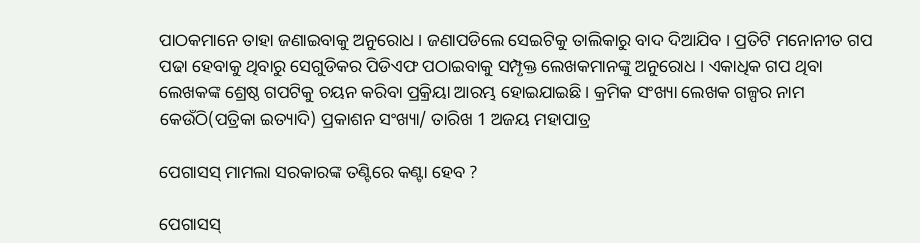ପାଠକମାନେ ତାହା ଜଣାଇବାକୁ ଅନୁରୋଧ । ଜଣାପଡିଲେ ସେଇଟିକୁ ତାଲିକାରୁ ବାଦ ଦିଆଯିବ । ପ୍ରତିଟି ମନୋନୀତ ଗପ ପଢା ହେବାକୁ ଥିବାରୁ ସେଗୁଡିକର ପିଡିଏଫ ପଠାଇବାକୁ ସମ୍ପୃକ୍ତ ଲେଖକମାନଙ୍କୁ ଅନୁରୋଧ । ଏକାଧିକ ଗପ ଥିବା ଲେଖକଙ୍କ ଶ୍ରେଷ୍ଠ ଗପଟିକୁ ଚୟନ କରିବା ପ୍ରକ୍ରିୟା ଆରମ୍ଭ ହୋଇଯାଇଛି । କ୍ରମିକ ସଂଖ୍ୟା ଲେଖକ ଗଳ୍ପର ନାମ କେଉଁଠି(ପତ୍ରିକା ଇତ୍ୟାଦି) ପ୍ରକାଶନ ସଂଖ୍ୟା/ ତାରିଖ 1 ଅଜୟ ମହାପାତ୍ର

ପେଗାସସ୍ ମାମଲା ସରକାରଙ୍କ ତଣ୍ଟିରେ କଣ୍ଟା ହେବ ?

ପେଗାସସ୍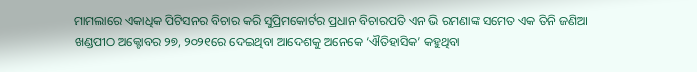ମାମଲାରେ ଏକାଧିକ ପିଟିସନର ବିଚାର କରି ସୁପ୍ରିମକୋର୍ଟର ପ୍ରଧାନ ବିଚାରପତି ଏନ ଭି ରମଣାଙ୍କ ସମେତ ଏକ ତିନି ଜଣିଆ ଖଣ୍ଡପୀଠ ଅକ୍ଟୋବର ୨୭, ୨୦୨୧ରେ ଦେଇଥିବା ଆଦେଶକୁ ଅନେକେ ‘ଐତିହାସିକ’ କହୁଥିବା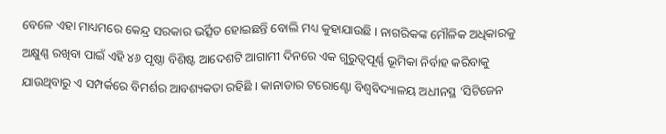ବେଳେ ଏହା ମାଧ୍ୟମରେ କେନ୍ଦ୍ର ସରକାର ଭର୍ତ୍ସିତ ହୋଇଛନ୍ତି ବୋଲି ମଧ୍ୟ କୁହାଯାଉଛି । ନାଗରିକଙ୍କ ମୌଳିକ ଅଧିକାରକୁ ଅକ୍ଷୁଣ୍ଣ ରଖିବା ପାଇଁ ଏହି ୪୬ ପୃଷ୍ଠା ବିଶିଷ୍ଟ ଆଦେଶଟି ଆଗାମୀ ଦିନରେ ଏକ ଗୁରୁତ୍ୱପୂର୍ଣ୍ଣ ଭୂମିକା ନିର୍ବାହ କରିବାକୁ ଯାଉଥିବାରୁ ଏ ସମ୍ପର୍କରେ ବିମର୍ଶର ଆବଶ୍ୟକତା ରହିଛି । କାନାଡାର ଟରୋଣ୍ଟୋ ବିଶ୍ୱବିଦ୍ୟାଳୟ ଅଧୀନସ୍ଥ ‘ସିଟିଜେନ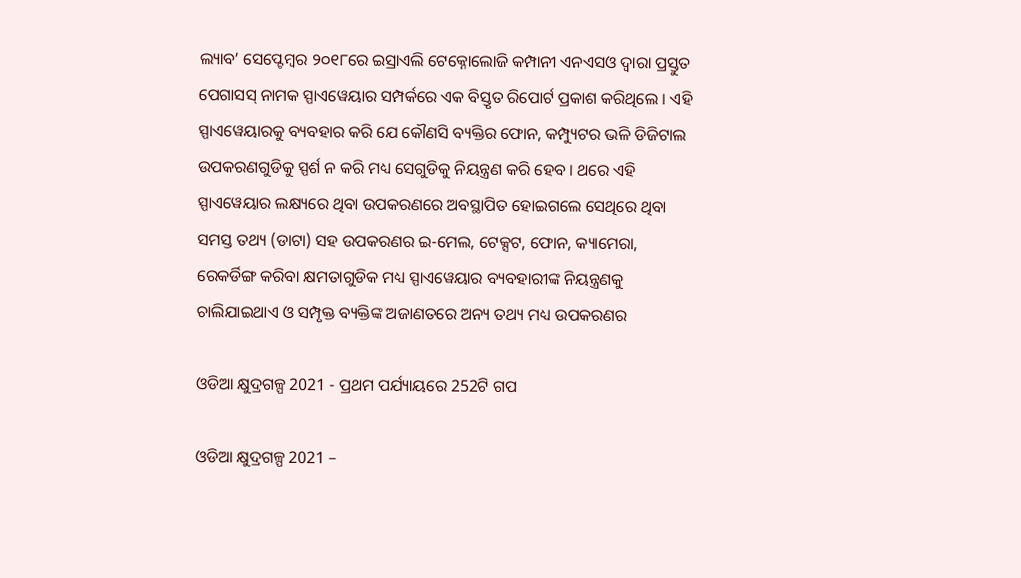ଲ୍ୟାବ’ ସେପ୍ଟେମ୍ୱର ୨୦୧୮ରେ ଇସ୍ରାଏଲି ଟେକ୍ନୋଲୋଜି କମ୍ପାନୀ ଏନଏସଓ ଦ୍ୱାରା ପ୍ରସ୍ତୁତ ପେଗାସସ୍ ନାମକ ସ୍ପାଏୱେୟାର ସମ୍ପର୍କରେ ଏକ ବିସ୍ତୃତ ରିପୋର୍ଟ ପ୍ରକାଶ କରିଥିଲେ । ଏହି ସ୍ପାଏୱେୟାରକୁ ବ୍ୟବହାର କରି ଯେ କୌଣସି ବ୍ୟକ୍ତିର ଫୋନ, କମ୍ପ୍ୟୁଟର ଭଳି ଡିଜିଟାଲ ଉପକରଣଗୁଡିକୁ ସ୍ପର୍ଶ ନ କରି ମଧ୍ୟ ସେଗୁଡିକୁ ନିୟନ୍ତ୍ରଣ କରି ହେବ । ଥରେ ଏହି ସ୍ପାଏୱେୟାର ଲକ୍ଷ୍ୟରେ ଥିବା ଉପକରଣରେ ଅବସ୍ଥାପିତ ହୋଇଗଲେ ସେଥିରେ ଥିବା ସମସ୍ତ ତଥ୍ୟ (ଡାଟା) ସହ ଉପକରଣର ଇ-ମେଲ, ଟେକ୍ସଟ, ଫୋନ, କ୍ୟାମେରା, ରେକର୍ଡିଙ୍ଗ କରିବା କ୍ଷମତାଗୁଡିକ ମଧ୍ୟ ସ୍ପାଏୱେୟାର ବ୍ୟବହାରୀଙ୍କ ନିୟନ୍ତ୍ରଣକୁ ଚାଲିଯାଇଥାଏ ଓ ସମ୍ପୃକ୍ତ ବ୍ୟକ୍ତିଙ୍କ ଅଜାଣତରେ ଅନ୍ୟ ତଥ୍ୟ ମଧ୍ୟ ଉପକରଣର

ଓଡିଆ କ୍ଷୁଦ୍ରଗଳ୍ପ 2021 - ପ୍ରଥମ ପର୍ଯ୍ୟାୟରେ 252ଟି ଗପ

ଓଡିଆ କ୍ଷୁଦ୍ରଗଳ୍ପ 2021 –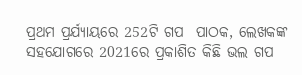ପ୍ରଥମ ପ୍ରର୍ଯ୍ୟାୟରେ 252ଟି ଗପ  ପାଠକ, ଲେଖକଙ୍କ ସହଯୋଗରେ 2021ରେ ପ୍ରକାଶିତ କିଛି ଭଲ ଗପ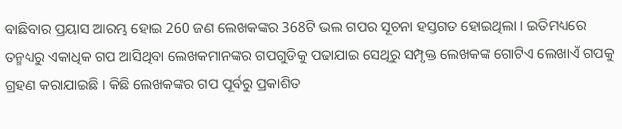ବାଛିବାର ପ୍ରୟାସ ଆରମ୍ଭ ହୋଇ 260 ଜଣ ଲେଖକଙ୍କର 368ଟି ଭଲ ଗପର ସୂଚନା ହସ୍ତଗତ ହୋଇଥିଲା । ଇତିମଧ୍ୟରେ ତନ୍ମଧ୍ୟରୁ ଏକାଧିକ ଗପ ଆସିଥିବା ଲେଖକମାନଙ୍କର ଗପଗୁଡିକୁ ପଢାଯାଇ ସେଥିରୁ ସମ୍ପୃକ୍ତ ଲେଖକଙ୍କ ଗୋଟିଏ ଲେଖାଏଁ ଗପକୁ ଗ୍ରହଣ କରାଯାଇଛି । କିଛି ଲେଖକଙ୍କର ଗପ ପୂର୍ବରୁ ପ୍ରକାଶିତ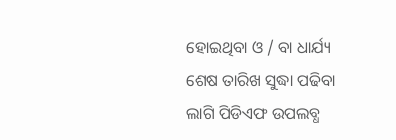ହୋଇଥିବା ଓ / ବା ଧାର୍ଯ୍ୟ ଶେଷ ତାରିଖ ସୁଦ୍ଧା ପଢିବା ଲାଗି ପିଡିଏଫ ଉପଲବ୍ଧ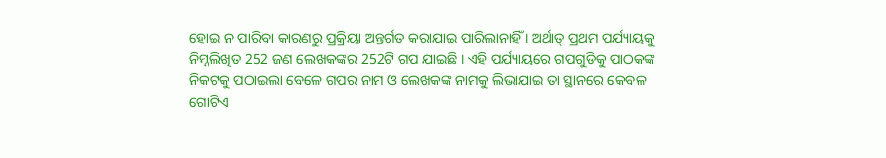ହୋଇ ନ ପାରିବା କାରଣରୁ ପ୍ରକ୍ରିୟା ଅନ୍ତର୍ଗତ କରାଯାଇ ପାରିଲାନାହିଁ । ଅର୍ଥାତ୍ ପ୍ରଥମ ପର୍ଯ୍ୟାୟକୁ ନିମ୍ନଲିଖିତ 252 ଜଣ ଲେଖକଙ୍କର 252ଟି ଗପ ଯାଇଛି । ଏହି ପର୍ଯ୍ୟାୟରେ ଗପଗୁଡିକୁ ପାଠକଙ୍କ ନିକଟକୁ ପଠାଇଲା ବେଳେ ଗପର ନାମ ଓ ଲେଖକଙ୍କ ନାମକୁ ଲିଭାଯାଇ ତା ସ୍ଥାନରେ କେବଳ ଗୋଟିଏ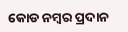କୋଡ ନମ୍ୱର ପ୍ରଦାନ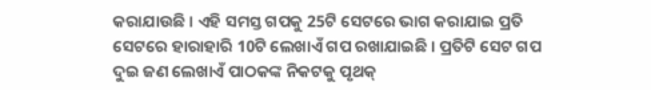କରାଯାଉଛି । ଏହି ସମସ୍ତ ଗପକୁ 25ଟି ସେଟରେ ଭାଗ କରାଯାଇ ପ୍ରତି ସେଟରେ ହାରାହାରି 10ଟି ଲେଖାଏଁ ଗପ ରଖାଯାଇଛି । ପ୍ରତିଟି ସେଟ ଗପ ଦୁଇ ଜଣ ଲେଖାଏଁ ପାଠକଙ୍କ ନିକଟକୁ ପୃଥକ୍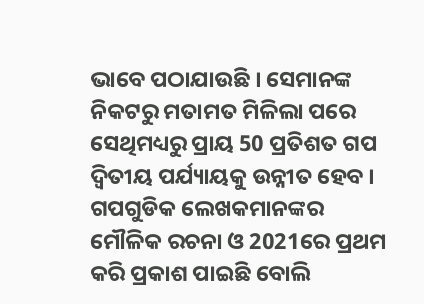ଭାବେ ପଠାଯାଉଛି । ସେମାନଙ୍କ ନିକଟରୁ ମତାମତ ମିଳିଲା ପରେ ସେଥିମଧ୍ୟରୁ ପ୍ରାୟ 50 ପ୍ରତିଶତ ଗପ ଦ୍ୱିତୀୟ ପର୍ଯ୍ୟାୟକୁ ଉନ୍ନୀତ ହେବ । ଗପଗୁଡିକ ଲେଖକମାନଙ୍କର ମୌଳିକ ରଚନା ଓ 2021ରେ ପ୍ରଥମ କରି ପ୍ରକାଶ ପାଇଛି ବୋଲି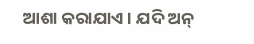ଆଶା କରାଯାଏ । ଯଦି ଅନ୍